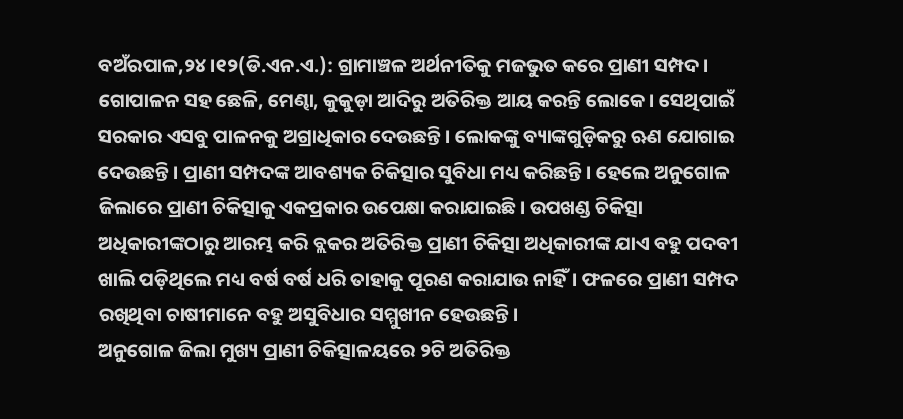ବଅଁରପାଳ,୨୪।୧୨(ଡି.ଏନ.ଏ.): ଗ୍ରାମାଞ୍ଚଳ ଅର୍ଥନୀତିକୁ ମଜଭୁତ କରେ ପ୍ରାଣୀ ସମ୍ପଦ। ଗୋପାଳନ ସହ ଛେଳି, ମେଣ୍ଢା, କୁକୁଡ଼ା ଆଦିରୁ ଅତିରିକ୍ତ ଆୟ କରନ୍ତି ଲୋକେ। ସେଥିପାଇଁ ସରକାର ଏସବୁ ପାଳନକୁ ଅଗ୍ରାଧିକାର ଦେଉଛନ୍ତି। ଲୋକଙ୍କୁ ବ୍ୟାଙ୍କଗୁଡ଼ିକରୁ ଋଣ ଯୋଗାଇ ଦେଉଛନ୍ତି। ପ୍ରାଣୀ ସମ୍ପଦଙ୍କ ଆବଶ୍ୟକ ଚିକିତ୍ସାର ସୁବିଧା ମଧ୍ୟ କରିଛନ୍ତି। ହେଲେ ଅନୁଗୋଳ ଜିଲାରେ ପ୍ରାଣୀ ଚିକିତ୍ସାକୁ ଏକପ୍ରକାର ଉପେକ୍ଷା କରାଯାଇଛି। ଉପଖଣ୍ଡ ଚିକିତ୍ସା ଅଧିକାରୀଙ୍କଠାରୁ ଆରମ୍ଭ କରି ବ୍ଲକର ଅତିରିକ୍ତ ପ୍ରାଣୀ ଚିକିତ୍ସା ଅଧିକାରୀଙ୍କ ଯାଏ ବହୁ ପଦବୀ ଖାଲି ପଡ଼ିଥିଲେ ମଧ୍ୟ ବର୍ଷ ବର୍ଷ ଧରି ତାହାକୁ ପୂରଣ କରାଯାଉ ନାହିଁ। ଫଳରେ ପ୍ରାଣୀ ସମ୍ପଦ ରଖିଥିବା ଚାଷୀମାନେ ବହୁ ଅସୁବିଧାର ସମ୍ମୁଖୀନ ହେଉଛନ୍ତି।
ଅନୁଗୋଳ ଜିଲା ମୁଖ୍ୟ ପ୍ରାଣୀ ଚିକିତ୍ସାଳୟରେ ୨ଟି ଅତିରିକ୍ତ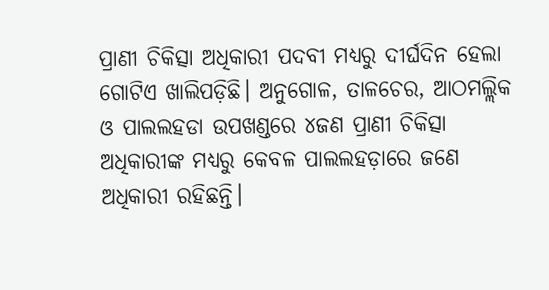ପ୍ରାଣୀ ଚିକିତ୍ସା ଅଧିକାରୀ ପଦବୀ ମଧ୍ୟରୁ ଦୀର୍ଘଦିନ ହେଲା ଗୋଟିଏ ଖାଲିପଡ଼ିଛି। ଅନୁଗୋଳ, ତାଳଚେର, ଆଠମଲ୍ଲିକ ଓ ପାଲଲହଡା ଉପଖଣ୍ଡରେ ୪ଜଣ ପ୍ରାଣୀ ଚିକିତ୍ସା ଅଧିକାରୀଙ୍କ ମଧ୍ୟରୁ କେବଳ ପାଲଲହଡ଼ାରେ ଜଣେ ଅଧିକାରୀ ରହିଛନ୍ତି।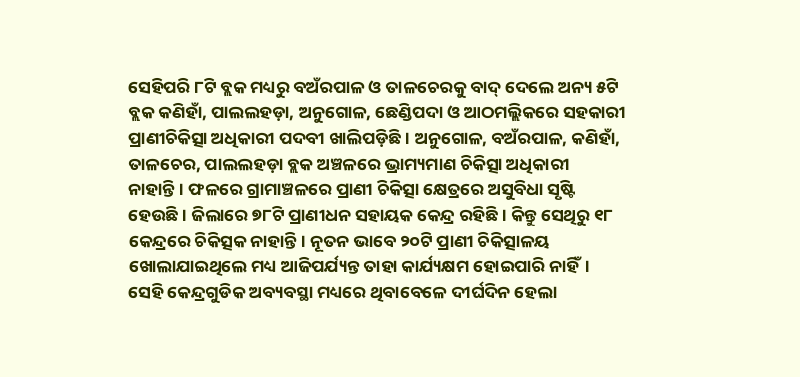ସେହିପରି ୮ଟି ବ୍ଲକ ମଧ୍ୟରୁ ବଅଁରପାଳ ଓ ତାଳଚେରକୁ ବାଦ୍ ଦେଲେ ଅନ୍ୟ ୫ଟି ବ୍ଲକ କଣିହାଁ, ପାଲଲହଡ଼ା, ଅନୁଗୋଳ, ଛେଣ୍ଡିପଦା ଓ ଆଠମଲ୍ଲିକରେ ସହକାରୀ ପ୍ରାଣୀଚିକିତ୍ସା ଅଧିକାରୀ ପଦବୀ ଖାଲିପଡ଼ିଛି। ଅନୁଗୋଳ, ବଅଁରପାଳ, କଣିହାଁ, ତାଳଚେର, ପାଲଲହଡ଼ା ବ୍ଲକ ଅଞ୍ଚଳରେ ଭ୍ରାମ୍ୟମାଣ ଚିକିତ୍ସା ଅଧିକାରୀ ନାହାନ୍ତି। ଫଳରେ ଗ୍ରାମାଞ୍ଚଳରେ ପ୍ରାଣୀ ଚିକିତ୍ସା କ୍ଷେତ୍ରରେ ଅସୁବିଧା ସୃଷ୍ଟି ହେଉଛି। ଜିଲାରେ ୭୮ଟି ପ୍ରାଣୀଧନ ସହାୟକ କେନ୍ଦ୍ର ରହିଛି। କିନ୍ତୁ ସେଥିରୁ ୧୮ କେନ୍ଦ୍ରରେ ଚିକିତ୍ସକ ନାହାନ୍ତି। ନୂତନ ଭାବେ ୨୦ଟି ପ୍ରାଣୀ ଚିକିତ୍ସାଳୟ ଖୋଲାଯାଇଥିଲେ ମଧ୍ୟ ଆଜିପର୍ଯ୍ୟନ୍ତ ତାହା କାର୍ଯ୍ୟକ୍ଷମ ହୋଇପାରି ନାହିଁ। ସେହି କେନ୍ଦ୍ରଗୁଡିକ ଅବ୍ୟବସ୍ଥା ମଧ୍ୟରେ ଥିବାବେଳେ ଦୀର୍ଘଦିନ ହେଲା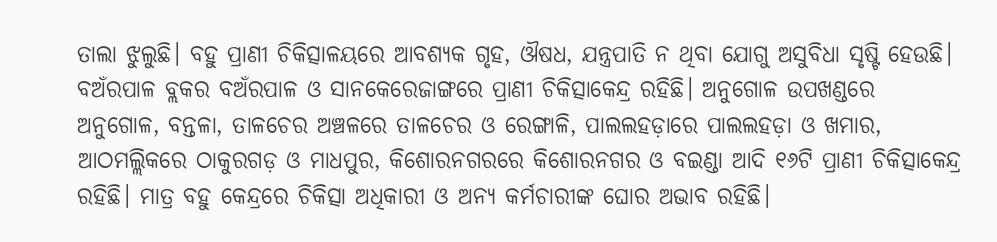ତାଲା ଝୁଲୁଛି। ବହୁ ପ୍ରାଣୀ ଚିକିତ୍ସାଳୟରେ ଆବଶ୍ୟକ ଗୃହ, ଔଷଧ, ଯନ୍ତ୍ରପାତି ନ ଥିବା ଯୋଗୁ ଅସୁବିଧା ସୃଷ୍ଟି ହେଉଛି। ବଅଁରପାଳ ବ୍ଲକର ବଅଁରପାଳ ଓ ସାନକେରେଜାଙ୍ଗରେ ପ୍ରାଣୀ ଚିକିତ୍ସାକେନ୍ଦ୍ର ରହିଛି। ଅନୁଗୋଳ ଉପଖଣ୍ଡରେ ଅନୁଗୋଳ, ବନ୍ତଳା, ତାଳଚେର ଅଞ୍ଚଳରେ ତାଳଚେର ଓ ରେଙ୍ଗାଳି, ପାଲଲହଡ଼ାରେ ପାଲଲହଡ଼ା ଓ ଖମାର, ଆଠମଲ୍ଲିକରେ ଠାକୁରଗଡ଼ ଓ ମାଧପୁର, କିଶୋରନଗରରେ କିଶୋରନଗର ଓ ବଇଣ୍ଡା ଆଦି ୧୬ଟି ପ୍ରାଣୀ ଚିକିତ୍ସାକେନ୍ଦ୍ର ରହିଛି। ମାତ୍ର ବହୁ କେନ୍ଦ୍ରରେ ଚିକିତ୍ସା ଅଧିକାରୀ ଓ ଅନ୍ୟ କର୍ମଚାରୀଙ୍କ ଘୋର ଅଭାବ ରହିଛି।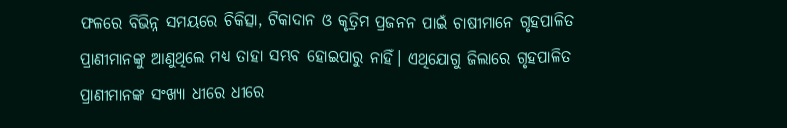ଫଳରେ ବିଭିନ୍ନ ସମୟରେ ଚିକିତ୍ସା, ଟିକାଦାନ ଓ କୃତ୍ରିମ ପ୍ରଜନନ ପାଇଁ ଚାଷୀମାନେ ଗୃହପାଳିତ ପ୍ରାଣୀମାନଙ୍କୁ ଆଣୁଥିଲେ ମଧ୍ୟ ତାହା ସମ୍ଭବ ହୋଇପାରୁ ନାହିଁ। ଏଥିଯୋଗୁ ଜିଲାରେ ଗୃହପାଳିତ ପ୍ରାଣୀମାନଙ୍କ ସଂଖ୍ୟା ଧୀରେ ଧୀରେ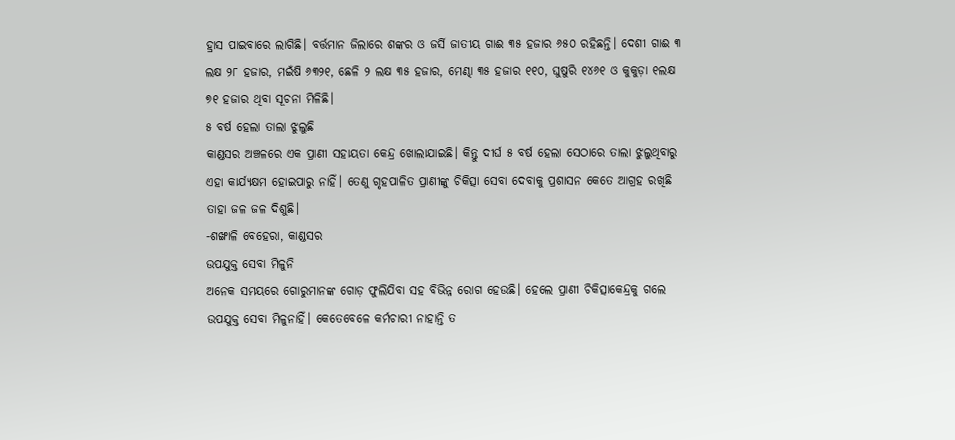ହ୍ରାସ ପାଇବାରେ ଲାଗିଛି। ବର୍ତ୍ତମାନ ଜିଲାରେ ଶଙ୍କର ଓ ଜର୍ସି ଜାତୀୟ ଗାଈ ୩୫ ହଜାର ୬୫୦ ରହିଛନ୍ତି। ଦେଶୀ ଗାଈ ୩ ଲକ୍ଷ ୨୮ ହଜାର, ମଇଁଷି ୬୩୨୧, ଛେଳି ୨ ଲକ୍ଷ ୩୫ ହଜାର, ମେଣ୍ଢା ୩୫ ହଜାର ୧୧୦, ଘୁଷୁରି ୧୪୬୧ ଓ କୁକୁଡ଼ା ୧ଲକ୍ଷ ୭୧ ହଜାର ଥିବା ସୂଚନା ମିଳିଛି।
୫ ବର୍ଷ ହେଲା ତାଲା ଝୁଲୁଛି
କାଣ୍ଡସର ଅଞ୍ଚଳରେ ଏକ ପ୍ରାଣୀ ସହାୟତା କେନ୍ଦ୍ର ଖୋଲାଯାଇଛି। କିନ୍ତୁ ଦୀର୍ଘ ୫ ବର୍ଷ ହେଲା ସେଠାରେ ତାଲା ଝୁଲୁଥିବାରୁ ଏହା କାର୍ଯ୍ୟକ୍ଷମ ହୋଇପାରୁ ନାହିଁ। ତେଣୁ ଗୃହପାଳିତ ପ୍ରାଣୀଙ୍କୁ ଚିକିତ୍ସା ସେବା ଦେବାକୁ ପ୍ରଶାସନ କେତେ ଆଗ୍ରହ ରଖିଛି ତାହା ଜଳ ଜଳ ଦିଶୁଛି।
-ଶଙ୍ଖାଳି ବେହେରା, କାଣ୍ଡସର
ଉପଯୁକ୍ତ ସେବା ମିଳୁନି
ଅନେକ ସମୟରେ ଗୋରୁମାନଙ୍କ ଗୋଡ଼ ଫୁଲିଯିବା ସହ ବିଭିନ୍ନ ରୋଗ ହେଉଛି। ହେଲେ ପ୍ରାଣୀ ଚିକିତ୍ସାକେନ୍ଦ୍ରକୁ ଗଲେ ଉପଯୁକ୍ତ ସେବା ମିଳୁନାହିଁ। କେତେବେଳେ କର୍ମଚାରୀ ନାହାନ୍ତି ତ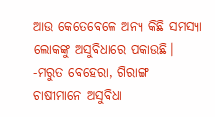ଆଉ କେତେବେଳେ ଅନ୍ୟ କିଛି ସମସ୍ୟା ଲୋକଙ୍କୁ ଅସୁବିଧାରେ ପକାଉଛି।
-ମରୁତ ବେହେରା, ଗିରାଙ୍ଗ
ଚାଷୀମାନେ ଅସୁବିଧା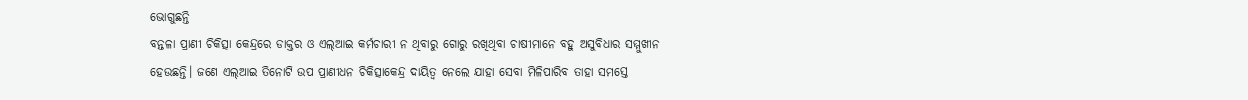ଭୋଗୁଛନ୍ତି
ବନ୍ତଳା ପ୍ରାଣୀ ଚିକିତ୍ସା କେନ୍ଦ୍ରରେ ଡାକ୍ତର ଓ ଏଲ୍ଆଇ କର୍ମଚାରୀ ନ ଥିବାରୁ ଗୋରୁ ରଖିଥିବା ଚାଷୀମାନେ ବହୁ ଅସୁବିଧାର ସମ୍ମୁଖୀନ ହେଉଛନ୍ତି। ଜଣେ ଏଲ୍ଆଇ ତିନୋଟି ଉପ ପ୍ରାଣୀଧନ ଚିକିତ୍ସାକେନ୍ଦ୍ର ଦାୟିତ୍ୱ ନେଲେ ଯାହା ସେବା ମିଳିପାରିବ ତାହା ସମସ୍ତେ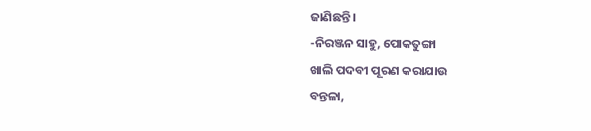ଜାଣିଛନ୍ତି।
-ନିରଞ୍ଜନ ସାହୁ, ପୋକତୁଙ୍ଗା
ଖାଲି ପଦବୀ ପୂରଣ କରାଯାଉ
ବନ୍ତଳା,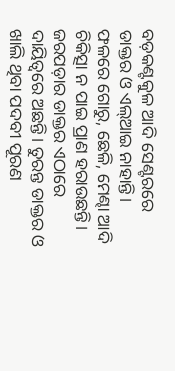ବଡ଼କଣ୍ଟକୁଳ ଆଦି ସେଣ୍ଟରରେ ଡାକ୍ତର ଓ ଏଲ୍ଆଇ ନାହାନ୍ତି। ଫଳରେ ଗୋରୁ, ଛେଳି, ମେଣ୍ଢା ଆଦି ଚିକିତ୍ସା ନ ପାଇ ପ୍ରାଣ ହରାଉଛନ୍ତି। ଜରପଡ଼ାର ଡାକ୍ତର ଏଠାରେ ଦାୟିତ୍ୱରେ ଅଛନ୍ତି। ତୁରନ୍ତ ଡାକ୍ତର ଓ ଖାଲି ଥିବା ପଦବୀ ପୂରଣ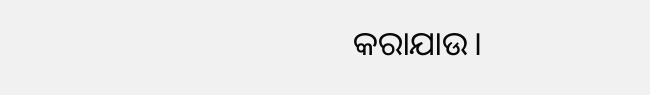କରାଯାଉ।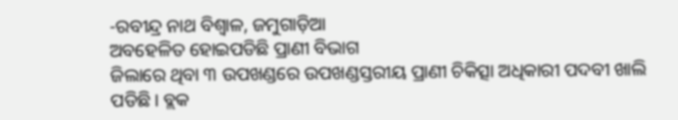-ରବୀନ୍ଦ୍ର ନାଥ ବିଶ୍ୱାଳ, ଜମୁଗାଡ଼ିଆ
ଅବହେଳିତ ହୋଇପଡିଛି ପ୍ରାଣୀ ବିଭାଗ
ଜିଲାରେ ଥିବା ୩ ଉପଖଣ୍ଡରେ ଉପଖଣ୍ଡସ୍ତରୀୟ ପ୍ରାଣୀ ଚିକିତ୍ସା ଅଧିକାରୀ ପଦବୀ ଖାଲି ପଡିଛି। ବ୍ଲକ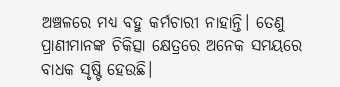ଅଞ୍ଚଳରେ ମଧ୍ୟ ବହୁ କର୍ମଚାରୀ ନାହାନ୍ତି। ତେଣୁ ପ୍ରାଣୀମାନଙ୍କ ଚିକିତ୍ସା କ୍ଷେତ୍ରରେ ଅନେକ ସମୟରେ ବାଧକ ସୃଷ୍ଟି ହେଉଛି।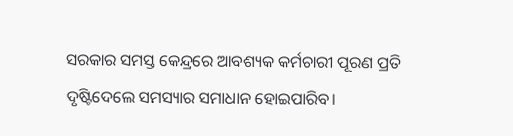ସରକାର ସମସ୍ତ କେନ୍ଦ୍ରରେ ଆବଶ୍ୟକ କର୍ମଚାରୀ ପୂରଣ ପ୍ରତି ଦୃଷ୍ଟିଦେଲେ ସମସ୍ୟାର ସମାଧାନ ହୋଇପାରିବ।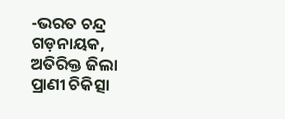-ଭରତ ଚନ୍ଦ୍ର ଗଡ଼ନାୟକ, ଅତିରିକ୍ତ ଜିଲା ପ୍ରାଣୀ ଚିକିତ୍ସା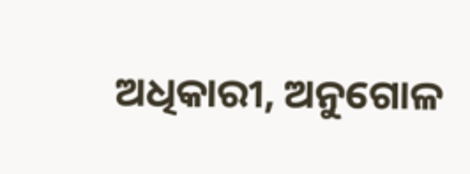ଅଧିକାରୀ, ଅନୁଗୋଳ